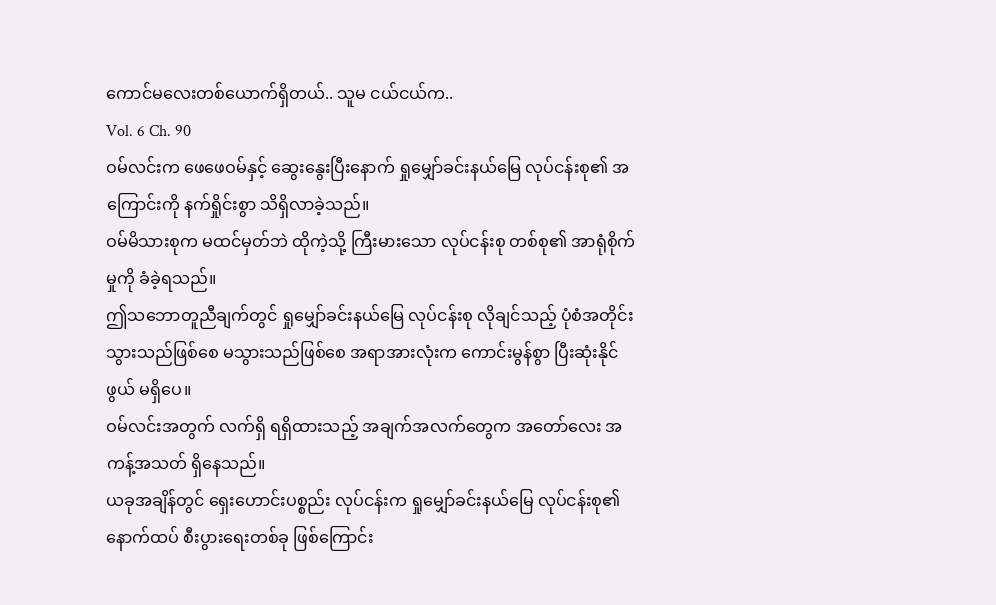ကောင်မလေးတစ်ယောက်ရှိတယ်.. သူမ ငယ်ငယ်က..
Vol. 6 Ch. 90
ဝမ်လင်းက ဖေဖေဝမ်နှင့် ဆွေးနွေးပြီးနောက် ရှုမျှော်ခင်းနယ်မြေ လုပ်ငန်းစု၏ အကြောင်းကို နက်ရှိုင်းစွာ သိရှိလာခဲ့သည်။
ဝမ်မိသားစုက မထင်မှတ်ဘဲ ထိုကဲ့သို့ ကြီးမားသော လုပ်ငန်းစု တစ်စု၏ အာရုံစိုက်မှုကို ခံခဲ့ရသည်။
ဤသဘောတူညီချက်တွင် ရှုမျှော်ခင်းနယ်မြေ လုပ်ငန်းစု လိုချင်သည့် ပုံစံအတိုင်း သွားသည်ဖြစ်စေ မသွားသည်ဖြစ်စေ အရာအားလုံးက ကောင်းမွန်စွာ ပြီးဆုံးနိုင်ဖွယ် မရှိပေ။
ဝမ်လင်းအတွက် လက်ရှိ ရရှိထားသည့် အချက်အလက်တွေက အတော်လေး အကန့်အသတ် ရှိနေသည်။
ယခုအချိန်တွင် ရှေးဟောင်းပစ္စည်း လုပ်ငန်းက ရှုမျှော်ခင်းနယ်မြေ လုပ်ငန်းစု၏ နောက်ထပ် စီးပွားရေးတစ်ခု ဖြစ်ကြောင်း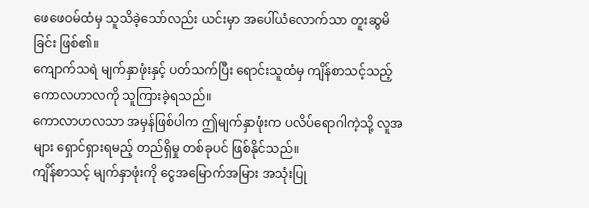ဖေဖေဝမ်ထံမှ သူသိခဲ့သော်လည်း ယင်းမှာ အပေါ်ယံလောက်သာ တူးဆွမိခြင်း ဖြစ်၏။
ကျောက်သရဲ မျက်နှာဖုံးနှင့် ပတ်သက်ပြီး ရောင်းသူထံမှ ကျိန်စာသင့်သည့် ကောလဟာလကို သူကြားခဲ့ရသည်။
ကောလာဟလသာ အမှန်ဖြစ်ပါက ဤမျက်နှာဖုံးက ပလိပ်ရောဂါကဲ့သို့ လူအများ ရှောင်ရှားရမည့် တည်ရှိမှု တစ်ခုပင် ဖြစ်နိုင်သည်။
ကျိန်စာသင့် မျက်နှာဖုံးကို ငွေအမြောက်အမြား အသုံးပြု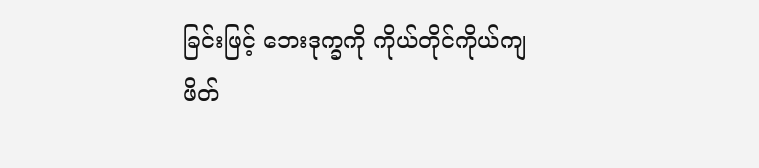ခြင်းဖြင့် ဘေးဒုက္ခကို ကိုယ်တိုင်ကိုယ်ကျ ဖိတ်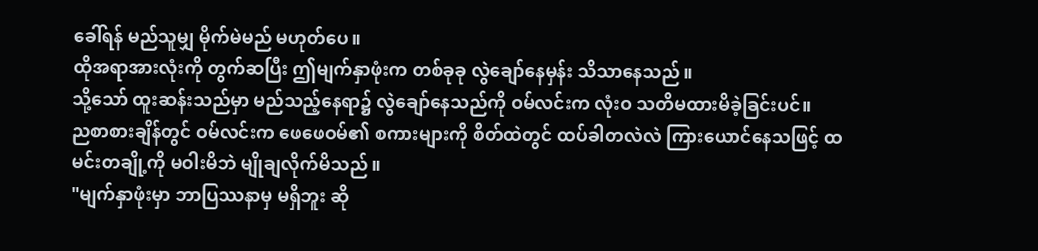ခေါ်ရန် မည်သူမျှ မိုက်မဲမည် မဟုတ်ပေ။
ထိုအရာအားလုံးကို တွက်ဆပြီး ဤမျက်နှာဖုံးက တစ်ခုခု လွဲချော်နေမှန်း သိသာနေသည်။
သို့သော် ထူးဆန်းသည်မှာ မည်သည့်နေရာ၌ လွဲချော်နေသည်ကို ဝမ်လင်းက လုံးဝ သတိမထားမိခဲ့ခြင်းပင်။
ညစာစားချိန်တွင် ဝမ်လင်းက ဖေဖေဝမ်၏ စကားများကို စိတ်ထဲတွင် ထပ်ခါတလဲလဲ ကြားယောင်နေသဖြင့် ထမင်းတချို့ကို မဝါးမိဘဲ မျိုချလိုက်မိသည်။
"မျက်နှာဖုံးမှာ ဘာပြဿနာမှ မရှိဘူး ဆို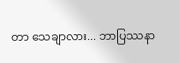တာ သေချာလား... ဘာပြဿနာ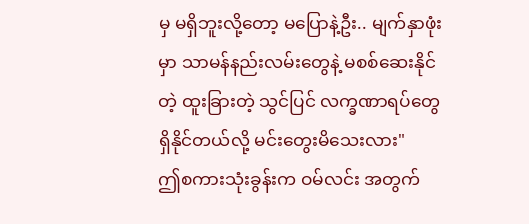မှ မရှိဘူးလို့တော့ မပြောနဲ့ဦး.. မျက်နှာဖုံးမှာ သာမန်နည်းလမ်းတွေနဲ့ မစစ်ဆေးနိုင်တဲ့ ထူးခြားတဲ့ သွင်ပြင် လက္ခဏာရပ်တွေ ရှိနိုင်တယ်လို့ မင်းတွေးမိသေးလား"
ဤစကားသုံးခွန်းက ဝမ်လင်း အတွက်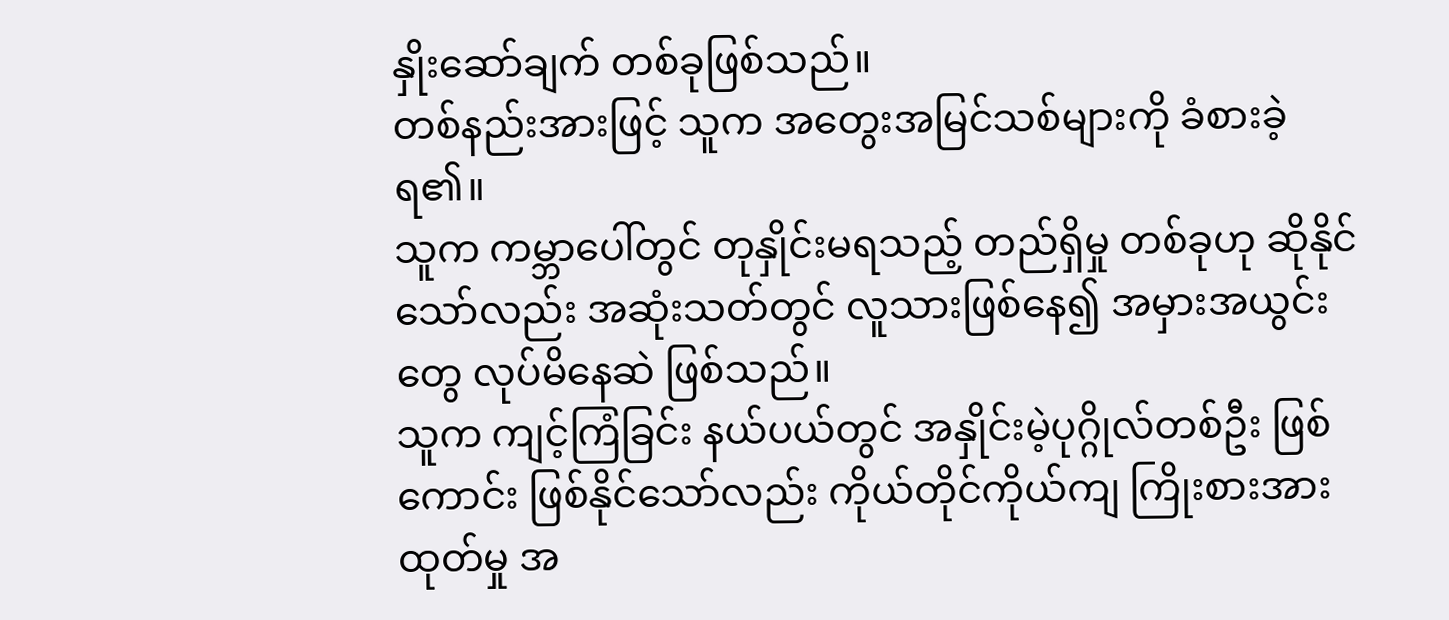နှိုးဆော်ချက် တစ်ခုဖြစ်သည်။
တစ်နည်းအားဖြင့် သူက အတွေးအမြင်သစ်များကို ခံစားခဲ့ရ၏။
သူက ကမ္ဘာပေါ်တွင် တုနှိုင်းမရသည့် တည်ရှိမှု တစ်ခုဟု ဆိုနိုင်သော်လည်း အဆုံးသတ်တွင် လူသားဖြစ်နေ၍ အမှားအယွင်းတွေ လုပ်မိနေဆဲ ဖြစ်သည်။
သူက ကျင့်ကြံခြင်း နယ်ပယ်တွင် အနှိုင်းမဲ့ပုဂ္ဂိုလ်တစ်ဦး ဖြစ်ကောင်း ဖြစ်နိုင်သော်လည်း ကိုယ်တိုင်ကိုယ်ကျ ကြိုးစားအားထုတ်မှု အ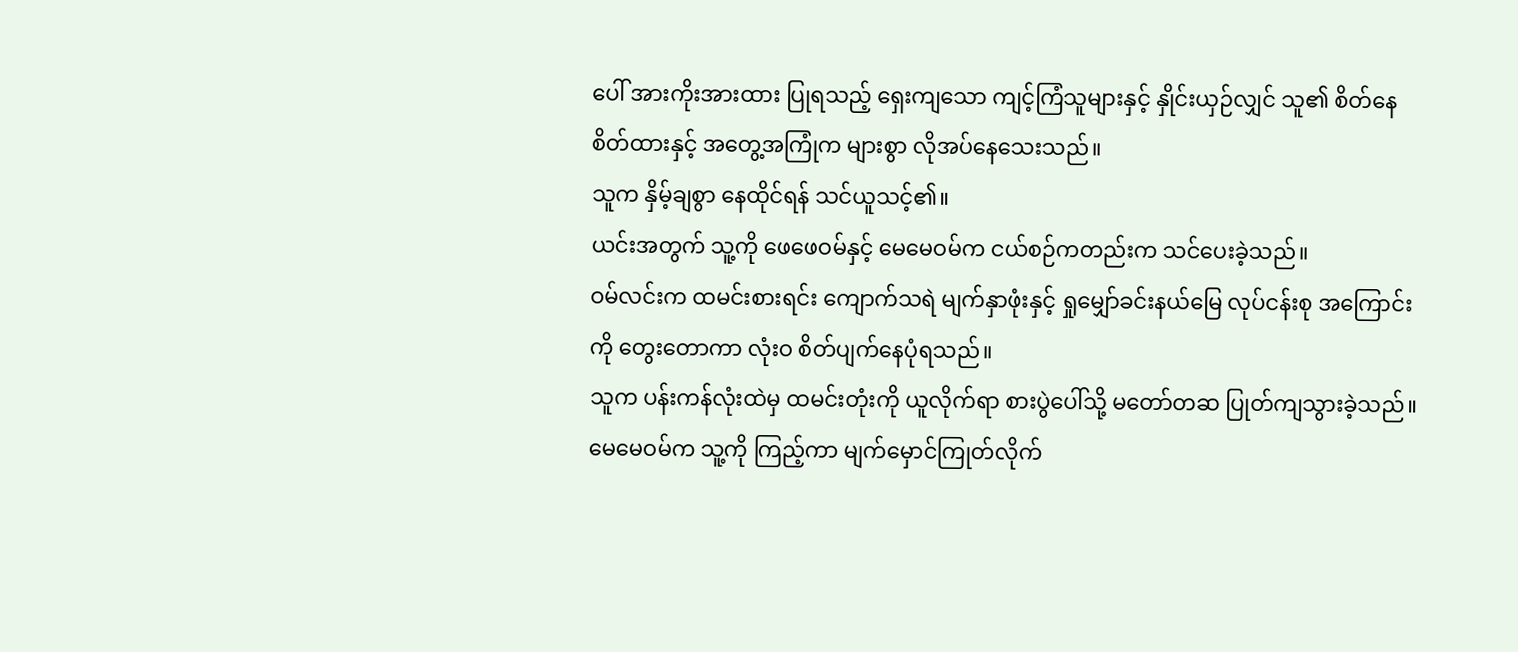ပေါ် အားကိုးအားထား ပြုရသည့် ရှေးကျသော ကျင့်ကြံသူများနှင့် နှိုင်းယှဉ်လျှင် သူ၏ စိတ်နေစိတ်ထားနှင့် အတွေ့အကြုံက များစွာ လိုအပ်နေသေးသည်။
သူက နှိမ့်ချစွာ နေထိုင်ရန် သင်ယူသင့်၏။
ယင်းအတွက် သူ့ကို ဖေဖေဝမ်နှင့် မေမေဝမ်က ငယ်စဉ်ကတည်းက သင်ပေးခဲ့သည်။
ဝမ်လင်းက ထမင်းစားရင်း ကျောက်သရဲ မျက်နှာဖုံးနှင့် ရှုမျှော်ခင်းနယ်မြေ လုပ်ငန်းစု အကြောင်းကို တွေးတောကာ လုံးဝ စိတ်ပျက်နေပုံရသည်။
သူက ပန်းကန်လုံးထဲမှ ထမင်းတုံးကို ယူလိုက်ရာ စားပွဲပေါ်သို့ မတော်တဆ ပြုတ်ကျသွားခဲ့သည်။
မေမေဝမ်က သူ့ကို ကြည့်ကာ မျက်မှောင်ကြုတ်လိုက်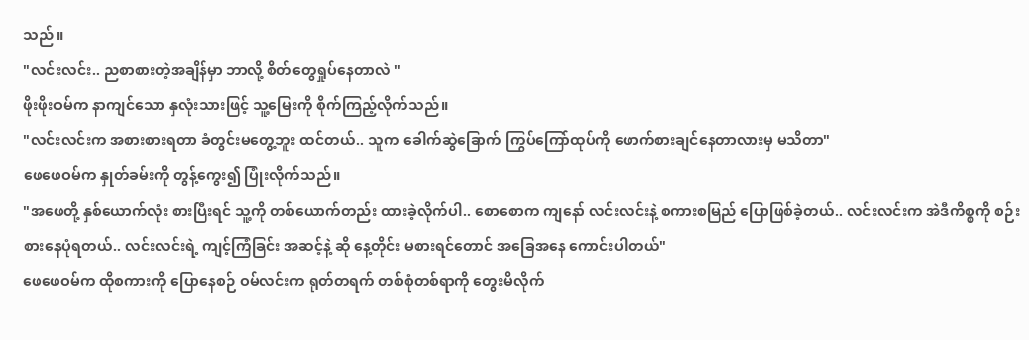သည်။
"လင်းလင်း.. ညစာစားတဲ့အချိန်မှာ ဘာလို့ စိတ်တွေရှုပ်နေတာလဲ "
ဖိုးဖိုးဝမ်က နာကျင်သော နှလုံးသားဖြင့် သူ့မြေးကို စိုက်ကြည့်လိုက်သည်။
"လင်းလင်းက အစားစားရတာ ခံတွင်းမတွေ့ဘူး ထင်တယ်.. သူက ခေါက်ဆွဲခြောက် ကြွပ်ကြော်ထုပ်ကို ဖောက်စားချင်နေတာလားမှ မသိတာ"
ဖေဖေဝမ်က နှုတ်ခမ်းကို တွန့်ကွေး၍ ပြုံးလိုက်သည်။
"အဖေတို့ နှစ်ယောက်လုံး စားပြီးရင် သူ့ကို တစ်ယောက်တည်း ထားခဲ့လိုက်ပါ.. စောစောက ကျနော် လင်းလင်းနဲ့ စကားစမြည် ပြောဖြစ်ခဲ့တယ်.. လင်းလင်းက အဲဒီကိစ္စကို စဉ်းစားနေပုံရတယ်.. လင်းလင်းရဲ့ ကျင့်ကြံခြင်း အဆင့်နဲ့ ဆို နေ့တိုင်း မစားရင်တောင် အခြေအနေ ကောင်းပါတယ်"
ဖေဖေဝမ်က ထိုစကားကို ပြောနေစဉ် ဝမ်လင်းက ရုတ်တရက် တစ်စုံတစ်ရာကို တွေးမိလိုက်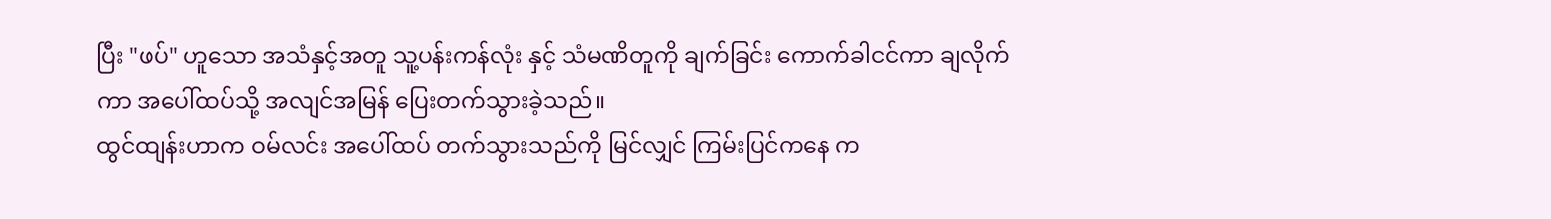ပြီး "ဖပ်" ဟူသော အသံနှင့်အတူ သူ့ပန်းကန်လုံး နှင့် သံမဏိတူကို ချက်ခြင်း ကောက်ခါငင်ကာ ချလိုက်ကာ အပေါ်ထပ်သို့ အလျင်အမြန် ပြေးတက်သွားခဲ့သည်။
ထွင်ထျန်းဟာက ဝမ်လင်း အပေါ်ထပ် တက်သွားသည်ကို မြင်လျှင် ကြမ်းပြင်ကနေ က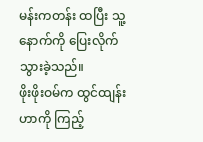မန်းကတန်း ထပြီး သူ့နောက်ကို ပြေးလိုက်သွားခဲ့သည်။
ဖိုးဖိုးဝမ်က ထွင်ထျန်းဟာကို ကြည့်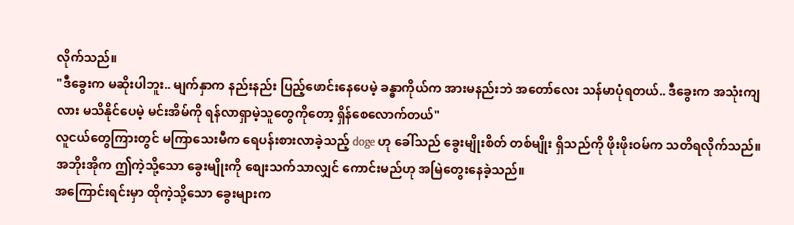လိုက်သည်။
"ဒီခွေးက မဆိုးပါဘူး.. မျက်နှာက နည်းနည်း ပြည့်ဖောင်းနေပေမဲ့ ခန္ဓာကိုယ်က အားမနည်းဘဲ အတော်လေး သန်မာပုံရတယ်.. ဒီခွေးက အသုံးကျလား မသိနိုင်ပေမဲ့ မင်းအိမ်ကို ရန်လာရှာမဲ့သူတွေကိုတော့ ရှိန်စေလောက်တယ်"
လူငယ်တွေကြားတွင် မကြာသေးမီက ရေပန်းစားလာခဲ့သည့် doge ဟု ခေါ်သည် ခွေးမျိုးစိတ် တစ်မျိုး ရှိသည်ကို ဖိုးဖိုးဝမ်က သတိရလိုက်သည်။
အဘိုးအိုက ဤကဲ့သို့သော ခွေးမျိုးကို စျေးသက်သာလျှင် ကောင်းမည်ဟု အမြဲတွေးနေခဲ့သည်။
အကြောင်းရင်းမှာ ထိုကဲ့သို့သော ခွေးများက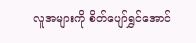လူအများကို စိတ်ပျော်ရွှင်အောင်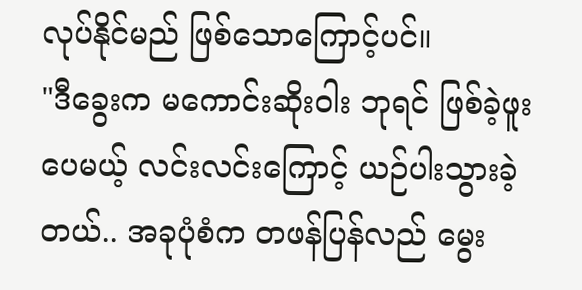လုပ်နိုင်မည် ဖြစ်သောကြောင့်ပင်။
"ဒီခွေးက မကောင်းဆိုးဝါး ဘုရင် ဖြစ်ခဲ့ဖူးပေမယ့် လင်းလင်းကြောင့် ယဉ်ပါးသွားခဲ့တယ်.. အခုပုံစံက တဖန်ပြန်လည် မွေး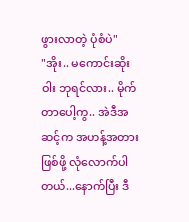ဖွားလာတဲ့ ပုံစံပဲ"
"အိုး.. မကောင်းဆိုးဝါး ဘုရင်လား.. မိုက်တာပေါ့ကွ.. အဲဒီအဆင့်က အဟန့်အတားဖြစ်ဖို့ လုံလောက်ပါတယ်...နောက်ပြီး ဒီ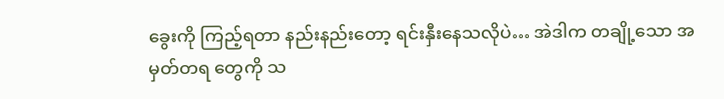ခွေးကို ကြည့်ရတာ နည်းနည်းတော့ ရင်းနှီးနေသလိုပဲ… အဲဒါက တချို့သော အမှတ်တရ တွေကို သ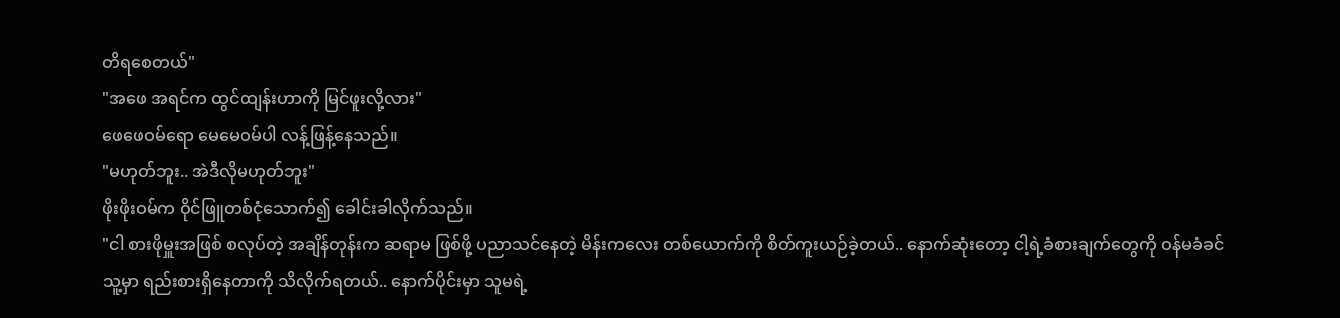တိရစေတယ်"
"အဖေ အရင်က ထွင်ထျန်းဟာကို မြင်ဖူးလို့လား"
ဖေဖေဝမ်ရော မေမေဝမ်ပါ လန့်ဖြန့်နေသည်။
"မဟုတ်ဘူး.. အဲဒီလိုမဟုတ်ဘူး"
ဖိုးဖိုးဝမ်က ဝိုင်ဖြူတစ်ငုံသောက်၍ ခေါင်းခါလိုက်သည်။
"ငါ စားဖိုမှူးအဖြစ် စလုပ်တဲ့ အချိန်တုန်းက ဆရာမ ဖြစ်ဖို့ ပညာသင်နေတဲ့ မိန်းကလေး တစ်ယောက်ကို စိတ်ကူးယဉ်ခဲ့တယ်.. နောက်ဆုံးတော့ ငါ့ရဲ့ခံစားချက်တွေကို ဝန်မခံခင် သူ့မှာ ရည်းစားရှိနေတာကို သိလိုက်ရတယ်.. နောက်ပိုင်းမှာ သူမရဲ့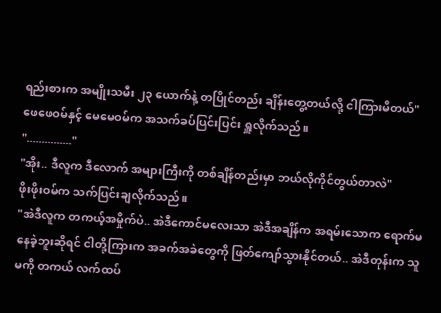ရည်းစားက အမျိုးသမီး ၂၃ ယောက်နဲ့ တပြိုင်တည်း ချိန်းတွေ့တယ်လို့ ငါကြားမိတယ်"
ဖေဖေဝမ်နှင့် မေမေဝမ်က အသက်ခပ်ပြင်းပြင်း ရှူလိုက်သည်။
"..............."
"အိုး.. ဒီလူက ဒီလောက် အများကြီးကို တစ်ချိန်တည်းမှာ ဘယ်လိုကိုင်တွယ်တာလဲ"
ဖိုးဖိုးဝမ်က သက်ပြင်းချလိုက်သည်။
"အဲဒီလူက တကယ့်အမှိုက်ပဲ.. အဲဒီကောင်မလေးသာ အဲဒီအချိန်က အရမ်းသောက ရောက်မနေခဲ့ဘူးဆိုရင် ငါတို့ကြားက အခက်အခဲတွေကို ဖြတ်ကျော်သွားနိုင်တယ်.. အဲဒီတုန်းက သူမကို တကယ် လက်ထပ်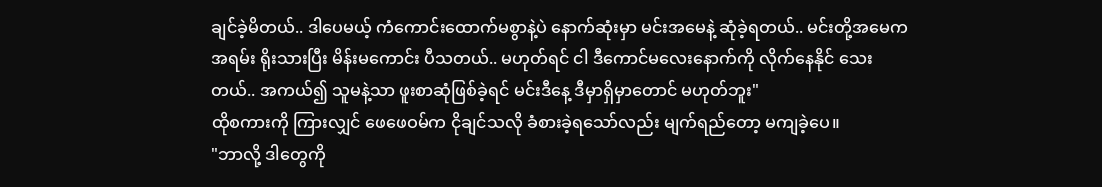ချင်ခဲ့မိတယ်.. ဒါပေမယ့် ကံကောင်းထောက်မစွာနဲ့ပဲ နောက်ဆုံးမှာ မင်းအမေနဲ့ ဆုံခဲ့ရတယ်.. မင်းတို့အမေက အရမ်း ရိုးသားပြီး မိန်းမကောင်း ပီသတယ်.. မဟုတ်ရင် ငါ ဒီကောင်မလေးနောက်ကို လိုက်နေနိုင် သေးတယ်.. အကယ်၍ သူမနဲ့သာ ဖူးစာဆုံဖြစ်ခဲ့ရင် မင်းဒီနေ့ ဒီမှာရှိမှာတောင် မဟုတ်ဘူး"
ထိုစကားကို ကြားလျှင် ဖေဖေဝမ်က ငိုချင်သလို ခံစားခဲ့ရသော်လည်း မျက်ရည်တော့ မကျခဲ့ပေ။
"ဘာလို့ ဒါတွေကို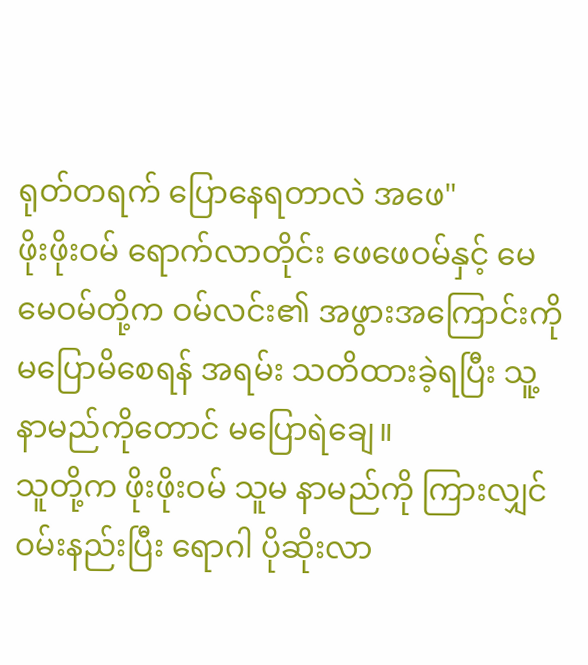ရုတ်တရက် ပြောနေရတာလဲ အဖေ"
ဖိုးဖိုးဝမ် ရောက်လာတိုင်း ဖေဖေဝမ်နှင့် မေမေဝမ်တို့က ဝမ်လင်း၏ အဖွားအကြောင်းကို မပြောမိစေရန် အရမ်း သတိထားခဲ့ရပြီး သူ့နာမည်ကိုတောင် မပြောရဲချေ။
သူတို့က ဖိုးဖိုးဝမ် သူမ နာမည်ကို ကြားလျှင် ဝမ်းနည်းပြီး ရောဂါ ပိုဆိုးလာ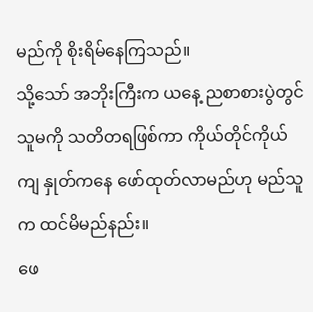မည်ကို စိုးရိမ်နေကြသည်။
သို့သော် အဘိုးကြီးက ယနေ့ ညစာစားပွဲတွင် သူမကို သတိတရဖြစ်ကာ ကိုယ်တိုင်ကိုယ်ကျ နှုတ်ကနေ ဖော်ထုတ်လာမည်ဟု မည်သူက ထင်မိမည်နည်း။
ဖေ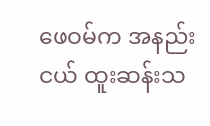ဖေဝမ်က အနည်းငယ် ထူးဆန်းသ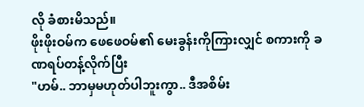လို ခံစားမိသည်။
ဖိုးဖိုးဝမ်က ဖေဖေဝမ်၏ မေးခွန်းကိုကြားလျှင် စကားကို ခဏရပ်တန့်လိုက်ပြီး
"ဟမ်.. ဘာမှမဟုတ်ပါဘူးကွာ.. ဒီအစိမ်း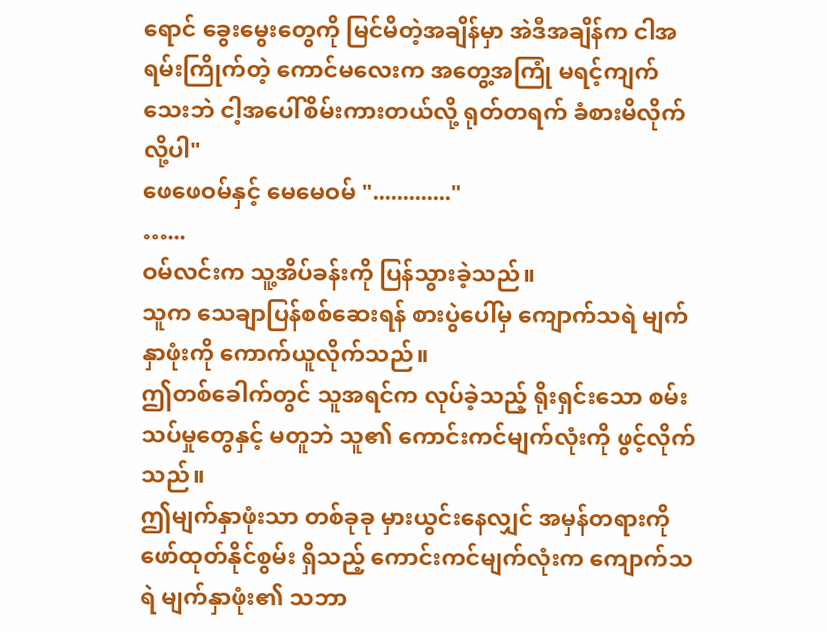ရောင် ခွေးမွေးတွေကို မြင်မိတဲ့အချိန်မှာ အဲဒီအချိန်က ငါအရမ်းကြိုက်တဲ့ ကောင်မလေးက အတွေ့အကြုံ မရင့်ကျက်သေးဘဲ ငါ့အပေါ်စိမ်းကားတယ်လို့ ရုတ်တရက် ခံစားမိလိုက်လို့ပါ"
ဖေဖေဝမ်နှင့် မေမေဝမ် "............."
…...
ဝမ်လင်းက သူ့အိပ်ခန်းကို ပြန်သွားခဲ့သည်။
သူက သေချာပြန်စစ်ဆေးရန် စားပွဲပေါ်မှ ကျောက်သရဲ မျက်နှာဖုံးကို ကောက်ယူလိုက်သည်။
ဤတစ်ခေါက်တွင် သူအရင်က လုပ်ခဲ့သည့် ရိုးရှင်းသော စမ်းသပ်မှုတွေနှင့် မတူဘဲ သူ၏ ကောင်းကင်မျက်လုံးကို ဖွင့်လိုက်သည်။
ဤမျက်နှာဖုံးသာ တစ်ခုခု မှားယွင်းနေလျှင် အမှန်တရားကို ဖော်ထုတ်နိုင်စွမ်း ရှိသည့် ကောင်းကင်မျက်လုံးက ကျောက်သရဲ မျက်နှာဖုံး၏ သဘာ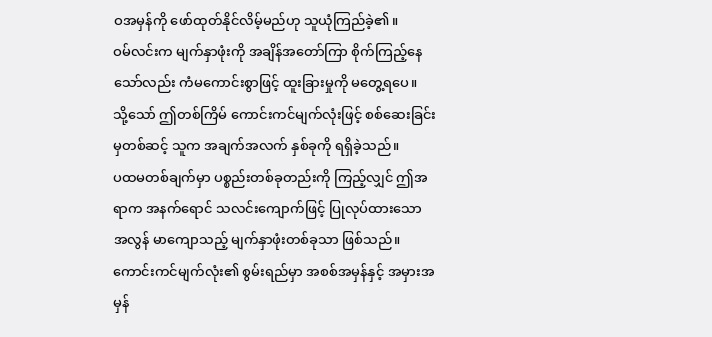ဝအမှန်ကို ဖော်ထုတ်နိုင်လိမ့်မည်ဟု သူယုံကြည်ခဲ့၏။
ဝမ်လင်းက မျက်နှာဖုံးကို အချိန်အတော်ကြာ စိုက်ကြည့်နေသော်လည်း ကံမကောင်းစွာဖြင့် ထူးခြားမှုကို မတွေ့ရပေ။
သို့သော် ဤတစ်ကြိမ် ကောင်းကင်မျက်လုံးဖြင့် စစ်ဆေးခြင်းမှတစ်ဆင့် သူက အချက်အလက် နှစ်ခုကို ရရှိခဲ့သည်။
ပထမတစ်ချက်မှာ ပစ္စည်းတစ်ခုတည်းကို ကြည့်လျှင် ဤအရာက အနက်ရောင် သလင်းကျောက်ဖြင့် ပြုလုပ်ထားသော အလွန် မာကျောသည့် မျက်နှာဖုံးတစ်ခုသာ ဖြစ်သည်။
ကောင်းကင်မျက်လုံး၏ စွမ်းရည်မှာ အစစ်အမှန်နှင့် အမှားအမှန်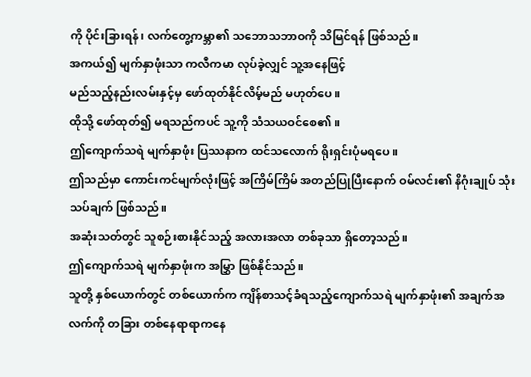ကို ပိုင်းခြားရန်၊ လက်တွေ့ကမ္ဘာ၏ သဘောသဘာဝကို သိမြင်ရန် ဖြစ်သည်။
အကယ်၍ မျက်နှာဖုံးသာ ကလီကမာ လုပ်ခဲ့လျှင် သူ့အနေဖြင့်
မည်သည့်နည်းလမ်းနှင့်မှ ဖော်ထုတ်နိုင်လိမ့်မည် မဟုတ်ပေ။
ထိုသို့ ဖော်ထုတ်၍ မရသည်ကပင် သူ့ကို သံသယဝင်စေ၏။
ဤကျောက်သရဲ မျက်နှာဖုံး ပြဿနာက ထင်သလောက် ရိုးရှင်းပုံမရပေ။
ဤသည်မှာ ကောင်းကင်မျက်လုံးဖြင့် အကြိမ်ကြိမ် အတည်ပြုပြီးနောက် ဝမ်လင်း၏ နိဂုံးချုပ် သုံးသပ်ချက် ဖြစ်သည်။
အဆုံးသတ်တွင် သူစဉ်းစားနိုင်သည့် အလားအလာ တစ်ခုသာ ရှိတော့သည်။
ဤကျောက်သရဲ မျက်နှာဖုံးက အမြွှာ ဖြစ်နိုင်သည်။
သူတို့ နှစ်ယောက်တွင် တစ်ယောက်က ကျိန်စာသင့်ခံရသည့်ကျောက်သရဲ မျက်နှာဖုံး၏ အချက်အလက်ကို တခြား တစ်နေရာရာကနေ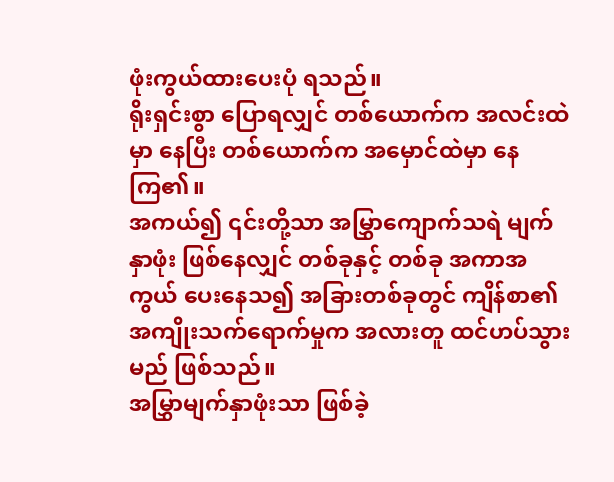ဖုံးကွယ်ထားပေးပုံ ရသည်။
ရိုးရှင်းစွာ ပြောရလျှင် တစ်ယောက်က အလင်းထဲမှာ နေပြီး တစ်ယောက်က အမှောင်ထဲမှာ နေကြ၏။
အကယ်၍ ၎င်းတို့သာ အမြွှာကျောက်သရဲ မျက်နှာဖုံး ဖြစ်နေလျှင် တစ်ခုနှင့် တစ်ခု အကာအကွယ် ပေးနေသ၍ အခြားတစ်ခုတွင် ကျိန်စာ၏ အကျိုးသက်ရောက်မှုက အလားတူ ထင်ဟပ်သွားမည် ဖြစ်သည်။
အမြွှာမျက်နှာဖုံးသာ ဖြစ်ခဲ့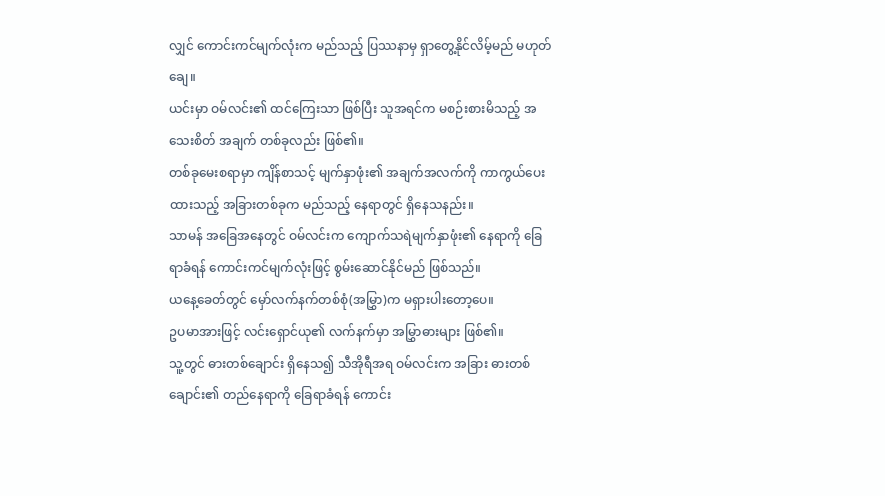လျှင် ကောင်းကင်မျက်လုံးက မည်သည့် ပြဿနာမှ ရှာတွေ့နိုင်လိမ့်မည် မဟုတ်ချေ။
ယင်းမှာ ဝမ်လင်း၏ ထင်ကြေးသာ ဖြစ်ပြီး သူအရင်က မစဉ်းစားမိသည့် အသေးစိတ် အချက် တစ်ခုလည်း ဖြစ်၏။
တစ်ခုမေးစရာမှာ ကျိန်စာသင့် မျက်နှာဖုံး၏ အချက်အလက်ကို ကာကွယ်ပေးထားသည့် အခြားတစ်ခုက မည်သည့် နေရာတွင် ရှိနေသနည်း။
သာမန် အခြေအနေတွင် ဝမ်လင်းက ကျောက်သရဲမျက်နှာဖုံး၏ နေရာကို ခြေရာခံရန် ကောင်းကင်မျက်လုံးဖြင့် စွမ်းဆောင်နိုင်မည် ဖြစ်သည်။
ယနေ့ခေတ်တွင် မှော်လက်နက်တစ်စုံ(အမြွှာ)က မရှားပါးတော့ပေ။
ဥပမာအားဖြင့် လင်းရှောင်ယု၏ လက်နက်မှာ အမြွှာဓားများ ဖြစ်၏။
သူ့တွင် ဓားတစ်ချောင်း ရှိနေသ၍ သီအိုရီအရ ဝမ်လင်းက အခြား ဓားတစ်ချောင်း၏ တည်နေရာကို ခြေရာခံရန် ကောင်း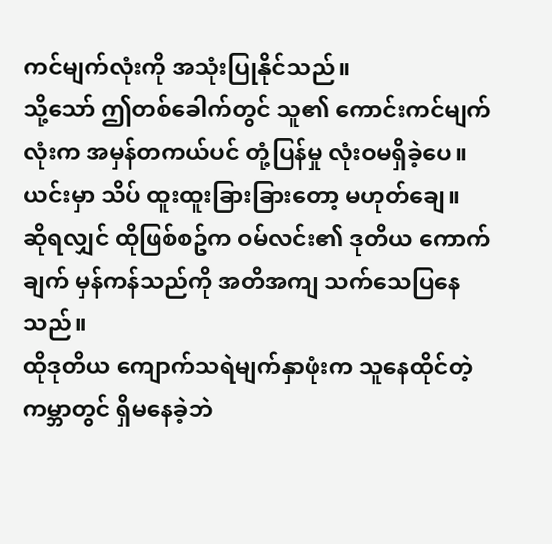ကင်မျက်လုံးကို အသုံးပြုနိုင်သည်။
သို့သော် ဤတစ်ခေါက်တွင် သူ၏ ကောင်းကင်မျက်လုံးက အမှန်တကယ်ပင် တုံ့ပြန်မှု လုံးဝမရှိခဲ့ပေ။
ယင်းမှာ သိပ် ထူးထူးခြားခြားတော့ မဟုတ်ချေ။
ဆိုရလျှင် ထိုဖြစ်စဥ်က ဝမ်လင်း၏ ဒုတိယ ကောက်ချက် မှန်ကန်သည်ကို အတိအကျ သက်သေပြနေသည်။
ထိုဒုတိယ ကျောက်သရဲမျက်နှာဖုံးက သူနေထိုင်တဲ့ ကမ္ဘာတွင် ရှိမနေခဲ့ဘဲ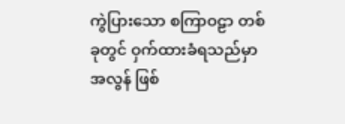ကွဲပြားသော စကြာဝဠာ တစ်ခုတွင် ဝှက်ထားခံရသည်မှာ အလွန် ဖြစ်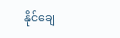နိုင်ချေ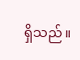ရှိသည်။